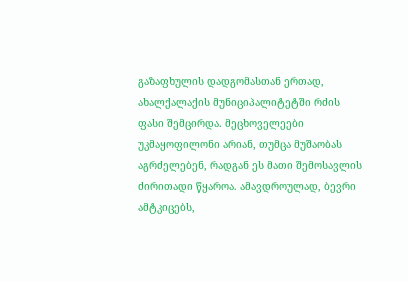გაზაფხულის დადგომასთან ერთად, ახალქალაქის მუნიციპალიტეტში რძის ფასი შემცირდა. მეცხოველეები უკმაყოფილონი არიან, თუმცა მუშაობას აგრძელებენ, რადგან ეს მათი შემოსავლის ძირითადი წყაროა. ამავდროულად, ბევრი ამტკიცებს,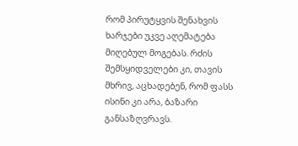რომ პირუტყვის შენახვის ხარჯები უკვე აღემატება მიღებულ მოგებას. რძის შემსყიდველები კი, თავის მხრივ, აცხადებენ, რომ ფასს ისინი კი არა, ბაზარი განსაზღვრავს.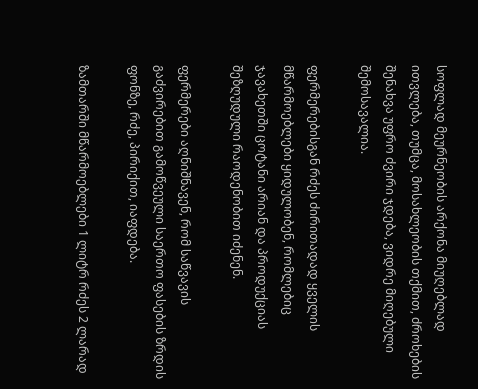სოფლად მეურნეობის არქონა მიუღებლად ითვლება, თუმცა, მოსახლეობის თქმით, ძროხების შენახვა უფრო ძვირი ჯდება, ვიდრე მიღებული შემოსავალია.

ფერმერებისგან რძეს ძირითადად ყველის მწარმოებლები ყიდულობენ, რომლებიც ჯავახეთში ცოტანი არიან და პროდუქციას შეზღუდული რაოდენობით იძენენ.

ფერმერები აღნიშნავენ, რომ საწვავის გაძვირებით გამოწვეული საერთო ფასების ზრდის ფონზე, რძე, პირიქით, იაფდება.

ზამთარში მწარმოებლები 1 ლიტრ რძეს 2 ლარად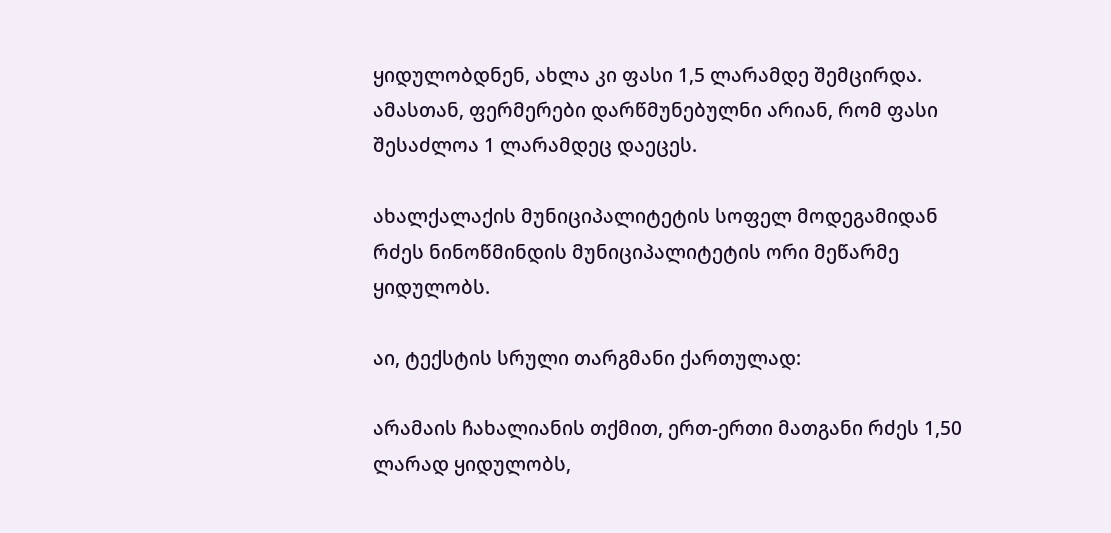ყიდულობდნენ, ახლა კი ფასი 1,5 ლარამდე შემცირდა. ამასთან, ფერმერები დარწმუნებულნი არიან, რომ ფასი შესაძლოა 1 ლარამდეც დაეცეს.

ახალქალაქის მუნიციპალიტეტის სოფელ მოდეგამიდან რძეს ნინოწმინდის მუნიციპალიტეტის ორი მეწარმე ყიდულობს.

აი, ტექსტის სრული თარგმანი ქართულად:

არამაის ჩახალიანის თქმით, ერთ-ერთი მათგანი რძეს 1,50 ლარად ყიდულობს,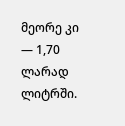მეორე კი — 1,70 ლარად ლიტრში.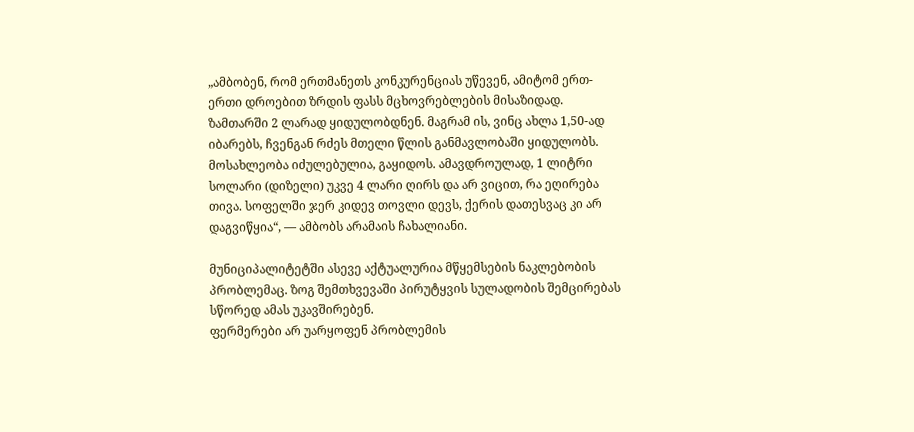„ამბობენ, რომ ერთმანეთს კონკურენციას უწევენ, ამიტომ ერთ-ერთი დროებით ზრდის ფასს მცხოვრებლების მისაზიდად. ზამთარში 2 ლარად ყიდულობდნენ. მაგრამ ის, ვინც ახლა 1,50-ად იბარებს, ჩვენგან რძეს მთელი წლის განმავლობაში ყიდულობს. მოსახლეობა იძულებულია, გაყიდოს. ამავდროულად, 1 ლიტრი სოლარი (დიზელი) უკვე 4 ლარი ღირს და არ ვიცით, რა ეღირება თივა. სოფელში ჯერ კიდევ თოვლი დევს, ქერის დათესვაც კი არ დაგვიწყია“, — ამბობს არამაის ჩახალიანი.

მუნიციპალიტეტში ასევე აქტუალურია მწყემსების ნაკლებობის პრობლემაც. ზოგ შემთხვევაში პირუტყვის სულადობის შემცირებას სწორედ ამას უკავშირებენ.
ფერმერები არ უარყოფენ პრობლემის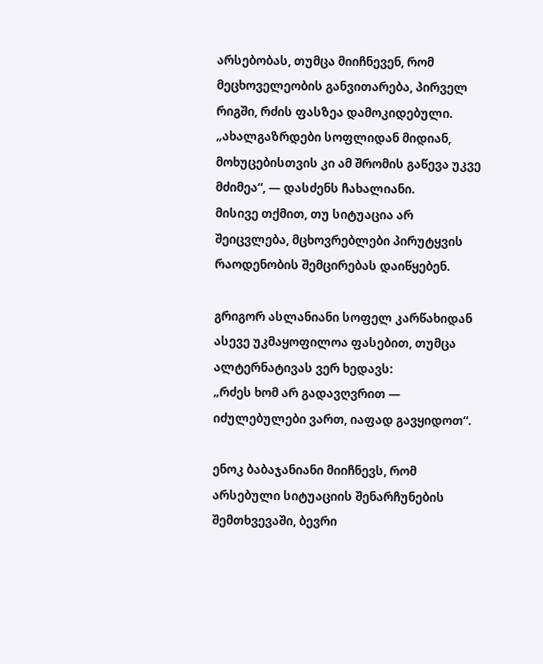არსებობას, თუმცა მიიჩნევენ, რომ მეცხოველეობის განვითარება, პირველ რიგში, რძის ფასზეა დამოკიდებული.
„ახალგაზრდები სოფლიდან მიდიან, მოხუცებისთვის კი ამ შრომის გაწევა უკვე მძიმეა“, — დასძენს ჩახალიანი.
მისივე თქმით, თუ სიტუაცია არ შეიცვლება, მცხოვრებლები პირუტყვის რაოდენობის შემცირებას დაიწყებენ.

გრიგორ ასლანიანი სოფელ კარწახიდან ასევე უკმაყოფილოა ფასებით, თუმცა ალტერნატივას ვერ ხედავს:
„რძეს ხომ არ გადავღვრით — იძულებულები ვართ, იაფად გავყიდოთ“.

ენოკ ბაბაჯანიანი მიიჩნევს, რომ არსებული სიტუაციის შენარჩუნების შემთხვევაში, ბევრი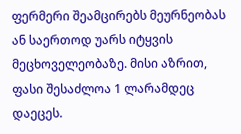ფერმერი შეამცირებს მეურნეობას ან საერთოდ უარს იტყვის მეცხოველეობაზე. მისი აზრით, ფასი შესაძლოა 1 ლარამდეც დაეცეს.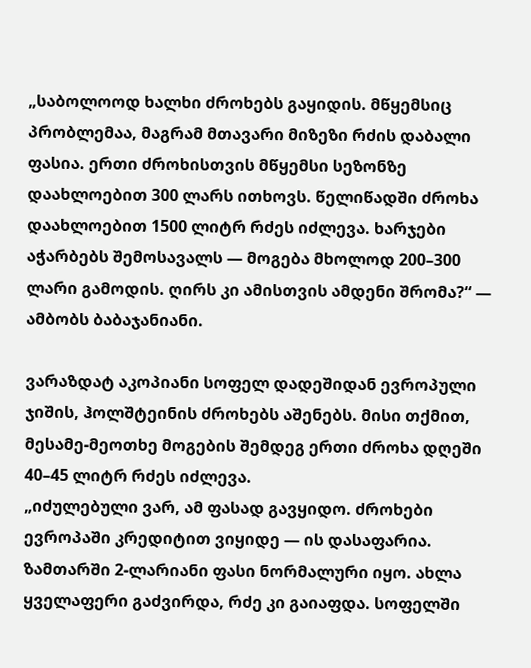„საბოლოოდ ხალხი ძროხებს გაყიდის. მწყემსიც პრობლემაა, მაგრამ მთავარი მიზეზი რძის დაბალი ფასია. ერთი ძროხისთვის მწყემსი სეზონზე დაახლოებით 300 ლარს ითხოვს. წელიწადში ძროხა დაახლოებით 1500 ლიტრ რძეს იძლევა. ხარჯები აჭარბებს შემოსავალს — მოგება მხოლოდ 200–300 ლარი გამოდის. ღირს კი ამისთვის ამდენი შრომა?“ — ამბობს ბაბაჯანიანი.

ვარაზდატ აკოპიანი სოფელ დადეშიდან ევროპული ჯიშის, ჰოლშტეინის ძროხებს აშენებს. მისი თქმით, მესამე-მეოთხე მოგების შემდეგ ერთი ძროხა დღეში 40–45 ლიტრ რძეს იძლევა.
„იძულებული ვარ, ამ ფასად გავყიდო. ძროხები ევროპაში კრედიტით ვიყიდე — ის დასაფარია. ზამთარში 2-ლარიანი ფასი ნორმალური იყო. ახლა ყველაფერი გაძვირდა, რძე კი გაიაფდა. სოფელში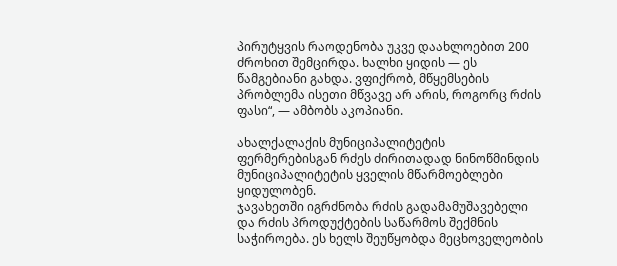პირუტყვის რაოდენობა უკვე დაახლოებით 200 ძროხით შემცირდა. ხალხი ყიდის — ეს წამგებიანი გახდა. ვფიქრობ, მწყემსების პრობლემა ისეთი მწვავე არ არის, როგორც რძის ფასი“, — ამბობს აკოპიანი.

ახალქალაქის მუნიციპალიტეტის ფერმერებისგან რძეს ძირითადად ნინოწმინდის მუნიციპალიტეტის ყველის მწარმოებლები ყიდულობენ.
ჯავახეთში იგრძნობა რძის გადამამუშავებელი და რძის პროდუქტების საწარმოს შექმნის საჭიროება. ეს ხელს შეუწყობდა მეცხოველეობის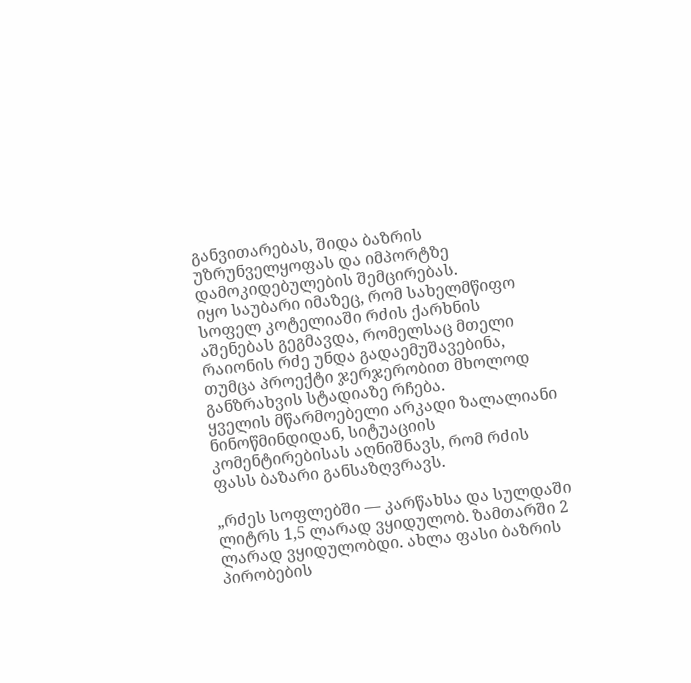განვითარებას, შიდა ბაზრის უზრუნველყოფას და იმპორტზე დამოკიდებულების შემცირებას.
იყო საუბარი იმაზეც, რომ სახელმწიფო სოფელ კოტელიაში რძის ქარხნის აშენებას გეგმავდა, რომელსაც მთელი რაიონის რძე უნდა გადაემუშავებინა, თუმცა პროექტი ჯერჯერობით მხოლოდ განზრახვის სტადიაზე რჩება.
ყველის მწარმოებელი არკადი ზალალიანი ნინოწმინდიდან, სიტუაციის კომენტირებისას აღნიშნავს, რომ რძის ფასს ბაზარი განსაზღვრავს.

„რძეს სოფლებში — კარწახსა და სულდაში ლიტრს 1,5 ლარად ვყიდულობ. ზამთარში 2 ლარად ვყიდულობდი. ახლა ფასი ბაზრის პირობების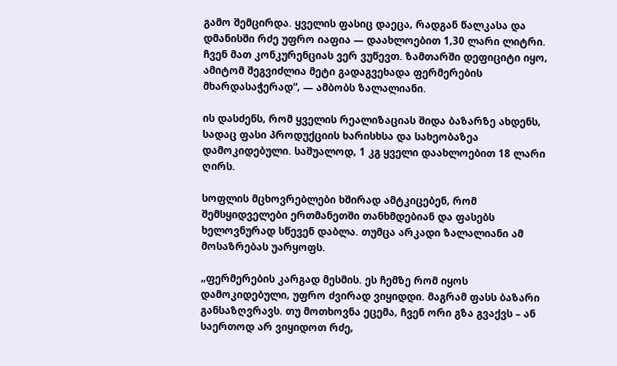გამო შემცირდა. ყველის ფასიც დაეცა, რადგან წალკასა და დმანისში რძე უფრო იაფია — დაახლოებით 1,30 ლარი ლიტრი. ჩვენ მათ კონკურენციას ვერ ვუწევთ. ზამთარში დეფიციტი იყო, ამიტომ შეგვიძლია მეტი გადაგვეხადა ფერმერების მხარდასაჭერად“, — ამბობს ზალალიანი.

ის დასძენს, რომ ყველის რეალიზაციას შიდა ბაზარზე ახდენს, სადაც ფასი პროდუქციის ხარისხსა და სახეობაზეა დამოკიდებული. საშუალოდ, 1 კგ ყველი დაახლოებით 18 ლარი ღირს.

სოფლის მცხოვრებლები ხშირად ამტკიცებენ, რომ შემსყიდველები ერთმანეთში თანხმდებიან და ფასებს ხელოვნურად სწევენ დაბლა. თუმცა არკადი ზალალიანი ამ მოსაზრებას უარყოფს.

„ფერმერების კარგად მესმის. ეს ჩემზე რომ იყოს დამოკიდებული, უფრო ძვირად ვიყიდდი. მაგრამ ფასს ბაზარი განსაზღვრავს. თუ მოთხოვნა ეცემა, ჩვენ ორი გზა გვაქვს – ან საერთოდ არ ვიყიდოთ რძე,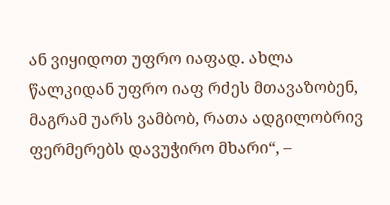ან ვიყიდოთ უფრო იაფად. ახლა წალკიდან უფრო იაფ რძეს მთავაზობენ, მაგრამ უარს ვამბობ, რათა ადგილობრივ ფერმერებს დავუჭირო მხარი“, –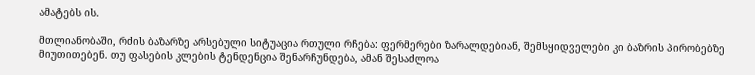ამატებს ის.

მთლიანობაში, რძის ბაზარზე არსებული სიტუაცია რთული რჩება: ფერმერები ზარალდებიან, შემსყიდველები კი ბაზრის პირობებზე მიუთითებენ. თუ ფასების კლების ტენდენცია შენარჩუნდება, ამან შესაძლოა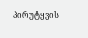პირუტყვის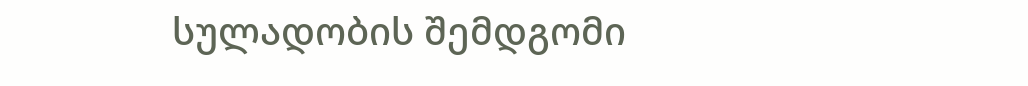სულადობის შემდგომი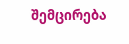შემცირება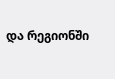და რეგიონში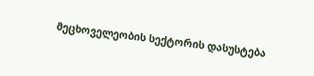მეცხოველეობის სექტორის დასუსტება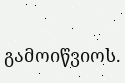გამოიწვიოს.